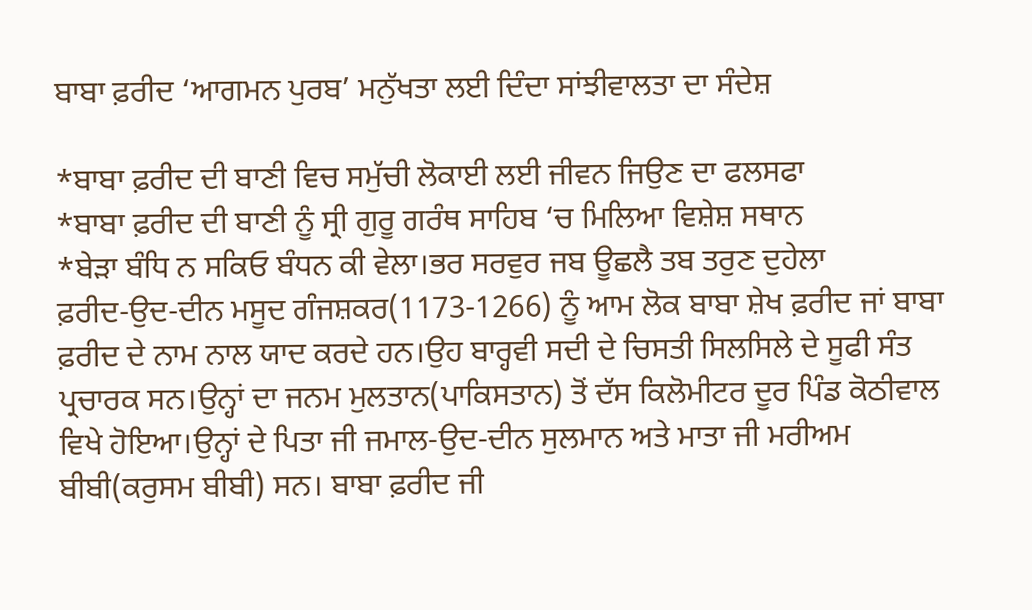ਬਾਬਾ ਫ਼ਰੀਦ ‘ਆਗਮਨ ਪੁਰਬ’ ਮਨੁੱਖਤਾ ਲਈ ਦਿੰਦਾ ਸਾਂਝੀਵਾਲਤਾ ਦਾ ਸੰਦੇਸ਼

*ਬਾਬਾ ਫ਼ਰੀਦ ਦੀ ਬਾਣੀ ਵਿਚ ਸਮੁੱਚੀ ਲੋਕਾਈ ਲਈ ਜੀਵਨ ਜਿਉਣ ਦਾ ਫਲਸਫਾ
*ਬਾਬਾ ਫ਼ਰੀਦ ਦੀ ਬਾਣੀ ਨੂੰ ਸ੍ਰੀ ਗੁਰੂ ਗਰੰਥ ਸਾਹਿਬ ‘ਚ ਮਿਲਿਆ ਵਿਸ਼ੇਸ਼ ਸਥਾਨ
*ਬੇੜਾ ਬੰਧਿ ਨ ਸਕਿਓ ਬੰਧਨ ਕੀ ਵੇਲਾ।ਭਰ ਸਰਵੁਰ ਜਬ ਊਛਲੈ ਤਬ ਤਰੁਣ ਦੁਹੇਲਾ
ਫ਼ਰੀਦ-ਉਦ-ਦੀਨ ਮਸੂਦ ਗੰਜਸ਼ਕਰ(1173-1266) ਨੂੰ ਆਮ ਲੋਕ ਬਾਬਾ ਸ਼ੇਖ ਫ਼ਰੀਦ ਜਾਂ ਬਾਬਾ ਫ਼ਰੀਦ ਦੇ ਨਾਮ ਨਾਲ ਯਾਦ ਕਰਦੇ ਹਨ।ਉਹ ਬਾਰ੍ਹਵੀ ਸਦੀ ਦੇ ਚਿਸਤੀ ਸਿਲਸਿਲੇ ਦੇ ਸੂਫੀ ਸੰਤ ਪ੍ਰਚਾਰਕ ਸਨ।ਉਨ੍ਹਾਂ ਦਾ ਜਨਮ ਮੁਲਤਾਨ(ਪਾਕਿਸਤਾਨ) ਤੋਂ ਦੱਸ ਕਿਲੋਮੀਟਰ ਦੂਰ ਪਿੰਡ ਕੋਠੀਵਾਲ ਵਿਖੇ ਹੋਇਆ।ਉਨ੍ਹਾਂ ਦੇ ਪਿਤਾ ਜੀ ਜਮਾਲ-ਉਦ-ਦੀਨ ਸੁਲਮਾਨ ਅਤੇ ਮਾਤਾ ਜੀ ਮਰੀਅਮ ਬੀਬੀ(ਕਰੁਸਮ ਬੀਬੀ) ਸਨ। ਬਾਬਾ ਫ਼ਰੀਦ ਜੀ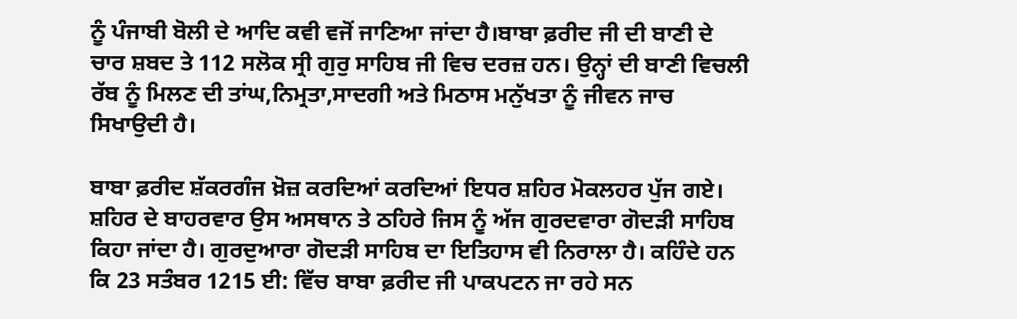ਨੂੰ ਪੰਜਾਬੀ ਬੋਲੀ ਦੇ ਆਦਿ ਕਵੀ ਵਜੋਂ ਜਾਣਿਆ ਜਾਂਦਾ ਹੈ।ਬਾਬਾ ਫ਼ਰੀਦ ਜੀ ਦੀ ਬਾਣੀ ਦੇ ਚਾਰ ਸ਼ਬਦ ਤੇ 112 ਸਲੋਕ ਸ੍ਰੀ ਗੁਰੁ ਸਾਹਿਬ ਜੀ ਵਿਚ ਦਰਜ਼ ਹਨ। ਉਨ੍ਹਾਂ ਦੀ ਬਾਣੀ ਵਿਚਲੀ ਰੱਬ ਨੂੰ ਮਿਲਣ ਦੀ ਤਾਂਘ,ਨਿਮ੍ਰਤਾ,ਸਾਦਗੀ ਅਤੇ ਮਿਠਾਸ ਮਨੁੱਖਤਾ ਨੂੰ ਜੀਵਨ ਜਾਚ ਸਿਖਾਉਦੀ ਹੈ।

ਬਾਬਾ ਫ਼ਰੀਦ ਸ਼ੱਕਰਗੰਜ ਖ਼ੋਜ਼ ਕਰਦਿਆਂ ਕਰਦਿਆਂ ਇਧਰ ਸ਼ਹਿਰ ਮੋਕਲਹਰ ਪੁੱਜ ਗਏ। ਸ਼ਹਿਰ ਦੇ ਬਾਹਰਵਾਰ ਉਸ ਅਸਥਾਨ ਤੇ ਠਹਿਰੇ ਜਿਸ ਨੂੰ ਅੱਜ ਗੁਰਦਵਾਰਾ ਗੋਦੜੀ ਸਾਹਿਬ ਕਿਹਾ ਜਾਂਦਾ ਹੈ। ਗੁਰਦੁਆਰਾ ਗੋਦੜੀ ਸਾਹਿਬ ਦਾ ਇਤਿਹਾਸ ਵੀ ਨਿਰਾਲਾ ਹੈ। ਕਹਿੰਦੇ ਹਨ ਕਿ 23 ਸਤੰਬਰ 1215 ਈ: ਵਿੱਚ ਬਾਬਾ ਫ਼ਰੀਦ ਜੀ ਪਾਕਪਟਨ ਜਾ ਰਹੇ ਸਨ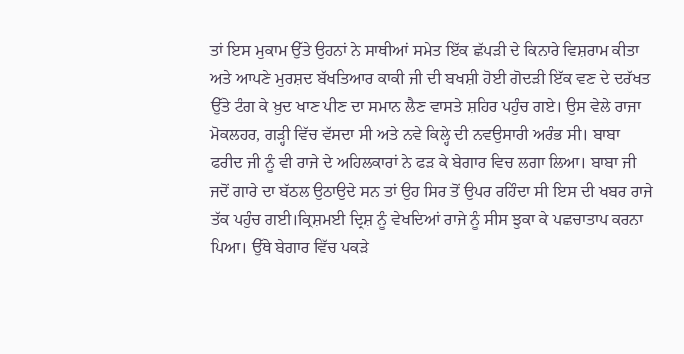ਤਾਂ ਇਸ ਮੁਕਾਮ ਉੱਤੇ ਉਹਨਾਂ ਨੇ ਸਾਥੀਆਂ ਸਮੇਤ ਇੱਕ ਛੱਪੜੀ ਦੇ ਕਿਨਾਰੇ ਵਿਸ਼ਰਾਮ ਕੀਤਾ ਅਤੇ ਆਪਣੇ ਮੁਰਸ਼ਦ ਬੱਖਤਿਆਰ ਕਾਕੀ ਜੀ ਦੀ ਬਖਸ਼ੀ ਹੋਈ ਗੋਦੜੀ ਇੱਕ ਵਣ ਦੇ ਦਰੱਖਤ ਉੱਤੇ ਟੰਗ ਕੇ ਖ਼ੁਦ ਖਾਣ ਪੀਣ ਦਾ ਸਮਾਨ ਲੈਣ ਵਾਸਤੇ ਸ਼ਹਿਰ ਪਹੁੰਚ ਗਏ। ਉਸ ਵੇਲੇ ਰਾਜਾ ਮੋਕਲਹਰ, ਗੜ੍ਹੀ ਵਿੱਚ ਵੱਸਦਾ ਸੀ ਅਤੇ ਨਵੇ ਕਿਲ੍ਹੇ ਦੀ ਨਵਉਸਾਰੀ ਅਰੰਭ ਸੀ। ਬਾਬਾ ਫਰੀਦ ਜੀ ਨੂੰ ਵੀ ਰਾਜੇ ਦੇ ਅਹਿਲਕਾਰਾਂ ਨੇ ਫੜ ਕੇ ਬੇਗਾਰ ਵਿਚ ਲਗਾ ਲਿਆ। ਬਾਬਾ ਜੀ ਜਦੋਂ ਗਾਰੇ ਦਾ ਬੱਠਲ ਉਠਾਉਦੇ ਸਨ ਤਾਂ ਉਹ ਸਿਰ ਤੋਂ ਉਪਰ ਰਹਿੰਦਾ ਸੀ ਇਸ ਦੀ ਖਬਰ ਰਾਜੇ ਤੱਕ ਪਹੁੰਚ ਗਈ।ਕ੍ਰਿਸ਼ਮਈ ਦ੍ਰਿਸ਼ ਨੂੰ ਵੇਖਦਿਆਂ ਰਾਜੇ ਨੂੰ ਸੀਸ ਝੁਕਾ ਕੇ ਪਛਚਾਤਾਪ ਕਰਨਾ ਪਿਆ। ਉੱਥੇ ਬੇਗਾਰ ਵਿੱਚ ਪਕੜੇ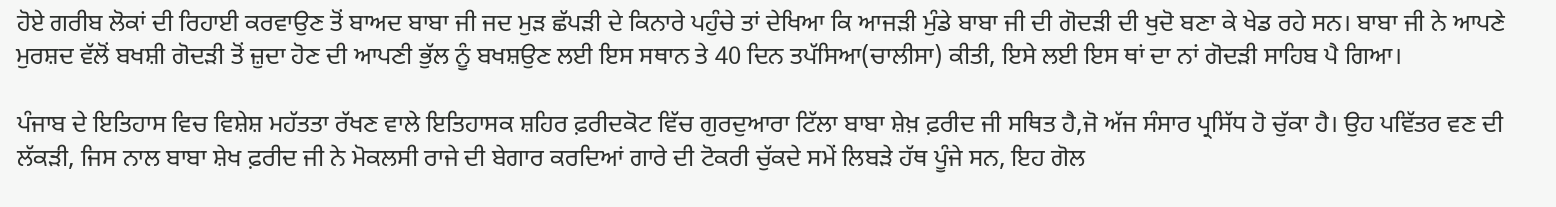ਹੋਏ ਗਰੀਬ ਲੋਕਾਂ ਦੀ ਰਿਹਾਈ ਕਰਵਾਉਣ ਤੋਂ ਬਾਅਦ ਬਾਬਾ ਜੀ ਜਦ ਮੁੜ ਛੱਪੜੀ ਦੇ ਕਿਨਾਰੇ ਪਹੁੰਚੇ ਤਾਂ ਦੇਖਿਆ ਕਿ ਆਜੜੀ ਮੁੰਡੇ ਬਾਬਾ ਜੀ ਦੀ ਗੋਦੜੀ ਦੀ ਖੁਦੋ ਬਣਾ ਕੇ ਖੇਡ ਰਹੇ ਸਨ। ਬਾਬਾ ਜੀ ਨੇ ਆਪਣੇ ਮੁਰਸ਼ਦ ਵੱਲੋਂ ਬਖਸ਼ੀ ਗੋਦੜੀ ਤੋਂ ਜ਼ੁਦਾ ਹੋਣ ਦੀ ਆਪਣੀ ਭੁੱਲ ਨੂੰ ਬਖਸ਼ਉਣ ਲਈ ਇਸ ਸਥਾਨ ਤੇ 40 ਦਿਨ ਤਪੱਸਿਆ(ਚਾਲੀਸਾ) ਕੀਤੀ, ਇਸੇ ਲਈ ਇਸ ਥਾਂ ਦਾ ਨਾਂ ਗੋਦੜੀ ਸਾਹਿਬ ਪੈ ਗਿਆ।

ਪੰਜਾਬ ਦੇ ਇਤਿਹਾਸ ਵਿਚ ਵਿਸ਼ੇਸ਼ ਮਹੱਤਤਾ ਰੱਖਣ ਵਾਲੇ ਇਤਿਹਾਸਕ ਸ਼ਹਿਰ ਫ਼ਰੀਦਕੋਟ ਵਿੱਚ ਗੁਰਦੁਆਰਾ ਟਿੱਲਾ ਬਾਬਾ ਸ਼ੇਖ਼ ਫ਼ਰੀਦ ਜੀ ਸਥਿਤ ਹੈ,ਜੋ ਅੱਜ ਸੰਸਾਰ ਪ੍ਰਸਿੱਧ ਹੋ ਚੁੱਕਾ ਹੈ। ਉਹ ਪਵਿੱਤਰ ਵਣ ਦੀ ਲੱਕੜੀ, ਜਿਸ ਨਾਲ ਬਾਬਾ ਸ਼ੇਖ ਫ਼ਰੀਦ ਜੀ ਨੇ ਮੋਕਲਸੀ ਰਾਜੇ ਦੀ ਬੇਗਾਰ ਕਰਦਿਆਂ ਗਾਰੇ ਦੀ ਟੋਕਰੀ ਚੁੱਕਦੇ ਸਮੇਂ ਲਿਬੜੇ ਹੱਥ ਪੂੰਜੇ ਸਨ, ਇਹ ਗੋਲ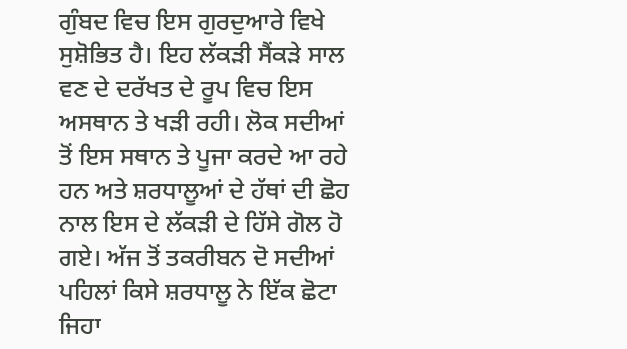ਗੁੰਬਦ ਵਿਚ ਇਸ ਗੁਰਦੁਆਰੇ ਵਿਖੇ ਸੁਸ਼ੋਭਿਤ ਹੈ। ਇਹ ਲੱਕੜੀ ਸੈਂਕੜੇ ਸਾਲ ਵਣ ਦੇ ਦਰੱਖਤ ਦੇ ਰੂਪ ਵਿਚ ਇਸ ਅਸਥਾਨ ਤੇ ਖੜੀ ਰਹੀ। ਲੋਕ ਸਦੀਆਂ ਤੋਂ ਇਸ ਸਥਾਨ ਤੇ ਪੂਜਾ ਕਰਦੇ ਆ ਰਹੇ ਹਨ ਅਤੇ ਸ਼ਰਧਾਲੂਆਂ ਦੇ ਹੱਥਾਂ ਦੀ ਛੋਹ ਨਾਲ ਇਸ ਦੇ ਲੱਕੜੀ ਦੇ ਹਿੱਸੇ ਗੋਲ ਹੋ ਗਏ। ਅੱਜ ਤੋਂ ਤਕਰੀਬਨ ਦੋ ਸਦੀਆਂ ਪਹਿਲਾਂ ਕਿਸੇ ਸ਼ਰਧਾਲੂ ਨੇ ਇੱਕ ਛੋਟਾ ਜਿਹਾ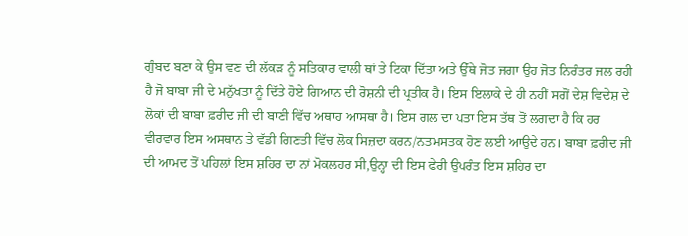ਗੁੰਬਦ ਬਣਾ ਕੇ ਉਸ ਵਣ ਦੀ ਲੱਕੜ ਨੂੰ ਸਤਿਕਾਰ ਵਾਲੀ ਥਾਂ ਤੇ ਟਿਕਾ ਦਿੱਤਾ ਅਤੇ ਉੱਥੇ ਜੋਤ ਜਗਾ ਉਹ ਜੋਤ ਨਿਰੰਤਰ ਜਲ ਰਹੀ ਹੈ ਜੋ ਬਾਬਾ ਜੀ ਦੇ ਮਨੁੱਖਤਾ ਨੂੰ ਦਿੱਤੇ ਹੋਏ ਗਿਆਨ ਦੀ ਰੋਸ਼ਨੀ ਦੀ ਪ੍ਰਤੀਕ ਹੈ। ਇਸ ਇਲਾਕੇ ਦੇ ਹੀ ਨਹੀਂ ਸਗੋਂ ਦੇਸ਼ ਵਿਦੇਸ਼ ਦੇ ਲੋਕਾਂ ਦੀ ਬਾਬਾ ਫ਼ਰੀਦ ਜੀ ਦੀ ਬਾਣੀ ਵਿੱਚ ਅਥਾਹ ਆਸਥਾ ਹੈ। ਇਸ ਗਲ ਦਾ ਪਤਾ ਇਸ ਤੱਥ ਤੋਂ ਲਗਦਾ ਹੈ ਕਿ ਹਰ ਵੀਰਵਾਰ ਇਸ ਅਸਥਾਨ ਤੇ ਵੱਡੀ ਗਿਣਤੀ ਵਿੱਚ ਲੋਕ ਸਿਜ਼ਦਾ ਕਰਨ/ਨਤਮਸਤਕ ਹੋਣ ਲਈ ਆਉਦੇ ਹਨ। ਬਾਬਾ ਫ਼ਰੀਦ ਜੀ ਦੀ ਆਮਦ ਤੋਂ ਪਹਿਲਾਂ ਇਸ ਸ਼ਹਿਰ ਦਾ ਨਾਂ ਮੋਕਲਹਰ ਸੀ,ਉਨ੍ਹਾ ਦੀ ਇਸ ਫੇਰੀ ਉਪਰੰਤ ਇਸ ਸ਼ਹਿਰ ਦਾ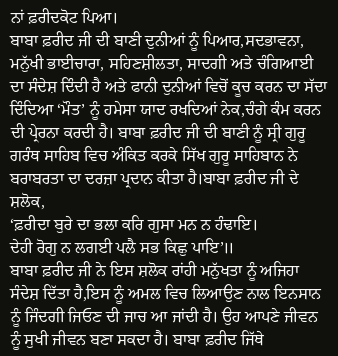ਨਾਂ ਫ਼ਰੀਦਕੋਟ ਪਿਆ।
ਬਾਬਾ ਫ਼ਰੀਦ ਜੀ ਦੀ ਬਾਣੀ ਦੁਨੀਆਂ ਨੂੰ ਪਿਆਰ,ਸਦਭਾਵਨਾ, ਮਨੁੱਖੀ ਭਾਈਚਾਰਾ, ਸਹਿਣਸ਼ੀਲਤਾ, ਸਾਦਗੀ ਅਤੇ ਚੰਗਿਆਈ ਦਾ ਸੰਦੇਸ਼ ਦਿੰਦੀ ਹੈ ਅਤੇ ਫਾਨੀ ਦੁਨੀਆਂ ਵਿਚੋਂ ਕੂਚ ਕਰਨ ਦਾ ਸੱਦਾ ਦਿੰਦਿਆ ‘ਮੌਤ’ ਨੂੰ ਹਮੇਸਾ ਯਾਦ ਰਖਦਿਆਂ ਨੇਕ,ਚੰਗੇ ਕੰਮ ਕਰਨ ਦੀ ਪ੍ਰੇਰਨਾ ਕਰਦੀ ਹੈ। ਬਾਬਾ ਫ਼ਰੀਦ ਜੀ ਦੀ ਬਾਣੀ ਨੂੰ ਸ੍ਰੀ ਗੁਰੂ ਗਰੰਥ ਸਾਹਿਬ ਵਿਚ ਅੰਕਿਤ ਕਰਕੇ ਸਿੱਖ ਗੁਰੂ ਸਾਹਿਬਾਨ ਨੇ ਬਰਾਬਰਤਾ ਦਾ ਦਰਜ਼ਾ ਪ੍ਰਦਾਨ ਕੀਤਾ ਹੈ।ਬਾਬਾ ਫ਼ਰੀਦ ਜੀ ਦੇ ਸ਼ਲੋਕ,
‘ਫ਼ਰੀਦਾ ਬੁਰੇ ਦਾ ਭਲਾ ਕਰਿ ਗੁਸਾ ਮਨ ਨ ਹੰਢਾਇ।
ਦੇਹੀ ਰੋਗੁ ਨ ਲਗਈ ਪਲੈ ਸਭ ਕਿਛੁ ਪਾਇ’॥
ਬਾਬਾ ਫ਼ਰੀਦ ਜੀ ਨੇ ਇਸ ਸ਼ਲੋਕ ਰਾਂਹੀ ਮਨੁੱਖਤਾ ਨੂੰ ਅਜਿਹਾ ਸੰਦੇਸ਼ ਦਿੱਤਾ ਹੈ,ਇਸ ਨੂੰ ਅਮਲ ਵਿਚ ਲਿਆਉਣ ਨਾਲ ਇਨਸਾਨ ਨੂੰ ਜਿੰਦਗੀ ਜਿਓਣ ਦੀ ਜਾਚ ਆ ਜਾਂਦੀ ਹੈ। ਉਹ ਆਪਣੇ ਜੀਵਨ ਨੂੰ ਸੁਖੀ ਜੀਵਨ ਬਣਾ ਸਕਦਾ ਹੈ। ਬਾਬਾ ਫ਼ਰੀਦ ਜਿੱਥੇ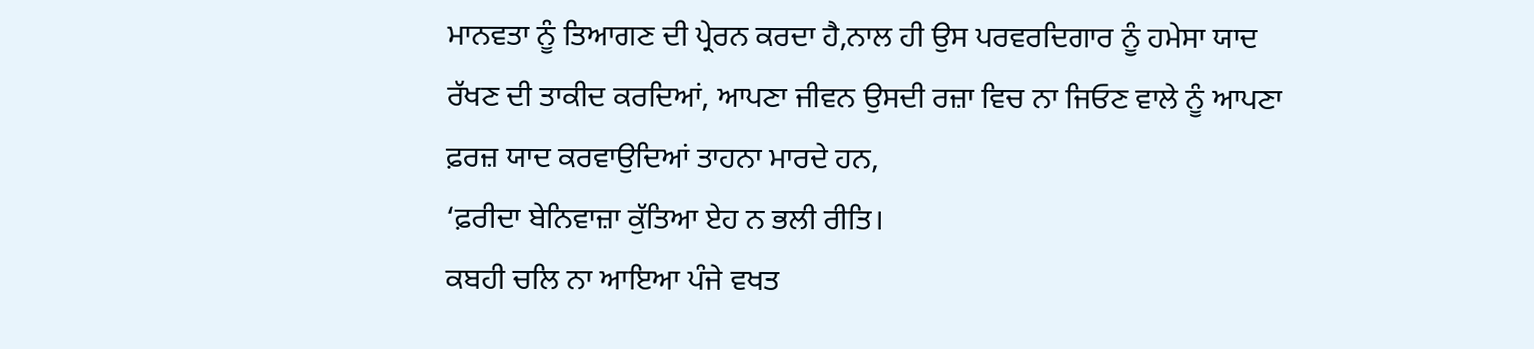ਮਾਨਵਤਾ ਨੂੰ ਤਿਆਗਣ ਦੀ ਪ੍ਰੇਰਨ ਕਰਦਾ ਹੈ,ਨਾਲ ਹੀ ਉਸ ਪਰਵਰਦਿਗਾਰ ਨੂੰ ਹਮੇਸਾ ਯਾਦ ਰੱਖਣ ਦੀ ਤਾਕੀਦ ਕਰਦਿਆਂ, ਆਪਣਾ ਜੀਵਨ ਉਸਦੀ ਰਜ਼ਾ ਵਿਚ ਨਾ ਜਿਓਣ ਵਾਲੇ ਨੂੰ ਆਪਣਾ ਫ਼ਰਜ਼ ਯਾਦ ਕਰਵਾਉਦਿਆਂ ਤਾਹਨਾ ਮਾਰਦੇ ਹਨ,
‘ਫ਼ਰੀਦਾ ਬੇਨਿਵਾਜ਼ਾ ਕੁੱਤਿਆ ਏਹ ਨ ਭਲੀ ਰੀਤਿ।
ਕਬਹੀ ਚਲਿ ਨਾ ਆਇਆ ਪੰਜੇ ਵਖਤ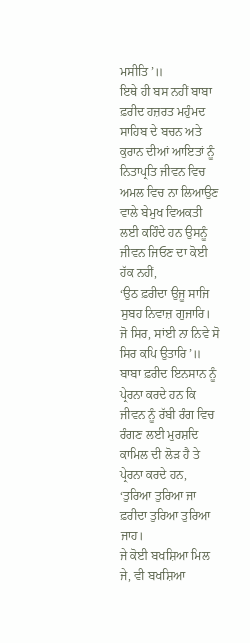ਮਸੀਤਿ’॥
ਇਥੇ ਹੀ ਬਸ ਨਹੀਂ ਬਾਬਾ ਫ਼ਰੀਦ ਹਜ਼ਰਤ ਮਹੁੰਮਦ ਸਾਹਿਬ ਦੇ ਬਚਨ ਅਤੇ ਕੁਰਾਨ ਦੀਆਂ ਆਇਤਾਂ ਨੂੰ ਨਿਤਾਪ੍ਰਤਿ ਜੀਵਨ ਵਿਚ ਅਮਲ ਵਿਚ ਨਾ ਲਿਆਉਣ ਵਾਲੇ ਬੇਮੁਖ ਵਿਅਕਤੀ ਲਈ ਕਹਿੰਦੇ ਹਨ ਉਸਨੂੰ ਜੀਵਨ ਜਿਓਣ ਦਾ ਕੋਈ ਹੱਕ ਨਹੀਂ,
‘ਉਠ ਫ਼ਰੀਦਾ ਉਜੂ ਸਾਜਿ ਸੁਬਹ ਨਿਵਾਜ਼ ਗੁਜਾਰਿ।
ਜੋ ਸਿਰ, ਸਾਂਈ ਨਾ ਨਿਵੇ ਸੋ ਸਿਰ ਕਪਿ ਉਤਾਰਿ’॥
ਬਾਬਾ ਫ਼ਰੀਦ ਇਨਸਾਨ ਨੂੰ ਪ੍ਰੇਰਨਾ ਕਰਦੇ ਹਨ ਕਿ ਜੀਵਨ ਨੂੰ ਰੱਬੀ ਰੰਗ ਵਿਚ ਰੰਗਣ ਲਈ ਮੁਰਸ਼ਦਿ ਕਾਮਿਲ ਦੀ ਲੋੜ ਹੈ ਤੇ ਪ੍ਰੇਰਨਾ ਕਰਦੇ ਹਨ,
‘ਤੁਰਿਆ ਤੁਰਿਆ ਜਾ ਫ਼ਰੀਦਾ ਤੁਰਿਆ ਤੁਰਿਆ ਜਾਹ।
ਜੇ ਕੋਈ ਬਖਸ਼ਿਆ ਮਿਲ ਜੇ, ਵੀ ਬਖਸ਼ਿਆ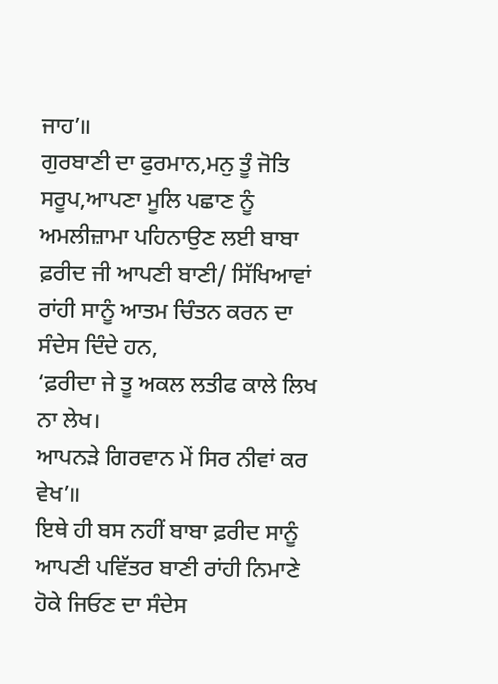ਜਾਹ’॥
ਗੁਰਬਾਣੀ ਦਾ ਫੁਰਮਾਨ,ਮਨੁ ਤੂੰ ਜੋਤਿ ਸਰੂਪ,ਆਪਣਾ ਮੂਲਿ ਪਛਾਣ ਨੂੰ ਅਮਲੀਜ਼ਾਮਾ ਪਹਿਨਾਉਣ ਲਈ ਬਾਬਾ ਫ਼ਰੀਦ ਜੀ ਆਪਣੀ ਬਾਣੀ/ ਸਿੱਖਿਆਵਾਂ ਰਾਂਹੀ ਸਾਨੂੰ ਆਤਮ ਚਿੰਤਨ ਕਰਨ ਦਾ ਸੰਦੇਸ ਦਿੰਦੇ ਹਨ,
‘ਫ਼ਰੀਦਾ ਜੇ ਤੂ ਅਕਲ ਲਤੀਫ ਕਾਲੇ ਲਿਖ ਨਾ ਲੇਖ।
ਆਪਨੜੇ ਗਿਰਵਾਨ ਮੇਂ ਸਿਰ ਨੀਵਾਂ ਕਰ ਵੇਖ’॥
ਇਥੇ ਹੀ ਬਸ ਨਹੀਂ ਬਾਬਾ ਫ਼ਰੀਦ ਸਾਨੂੰ ਆਪਣੀ ਪਵਿੱਤਰ ਬਾਣੀ ਰਾਂਹੀ ਨਿਮਾਣੇ ਹੋਕੇ ਜਿਓਣ ਦਾ ਸੰਦੇਸ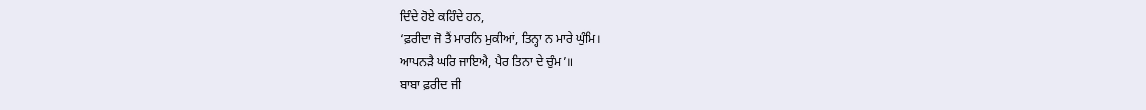ਦਿੰਦੇ ਹੋਏ ਕਹਿੰਦੇ ਹਨ,
‘ਫ਼ਰੀਦਾ ਜੋ ਤੈਂ ਮਾਰਨਿ ਮੁਕੀਆਂ, ਤਿਨ੍ਹਾ ਨ ਮਾਰੇ ਘੁੰਮਿ।
ਆਪਨੜੈ ਘਰਿ ਜਾਇਐ, ਪੈਰ ਤਿਨਾ ਦੇ ਚੁੰਮ’॥
ਬਾਬਾ ਫ਼ਰੀਦ ਜੀ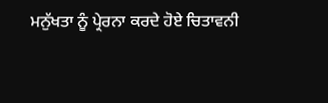ਮਨੁੱਖਤਾ ਨੂੰ ਪ੍ਰੇਰਨਾ ਕਰਦੇ ਹੋਏ ਚਿਤਾਵਨੀ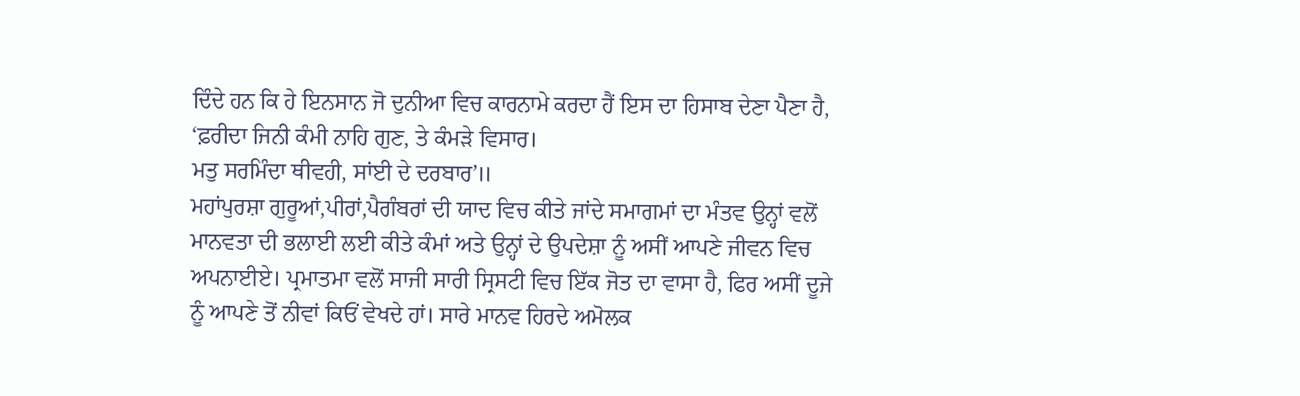ਦਿੰਦੇ ਹਨ ਕਿ ਹੇ ਇਨਸਾਨ ਜੋ ਦੁਨੀਆ ਵਿਚ ਕਾਰਨਾਮੇ ਕਰਦਾ ਹੈਂ ਇਸ ਦਾ ਹਿਸਾਬ ਦੇਣਾ ਪੈਣਾ ਹੈ,
‘ਫ਼ਰੀਦਾ ਜਿਨੀ ਕੰਮੀ ਨਾਹਿ ਗੁਣ, ਤੇ ਕੰਮੜੇ ਵਿਸਾਰ।
ਮਤੁ ਸਰਮਿੰਦਾ ਥੀਵਹੀ, ਸਾਂਈ ਦੇ ਦਰਬਾਰ’॥
ਮਹਾਂਪੁਰਸ਼ਾ ਗੁਰੂਆਂ,ਪੀਰਾਂ,ਪੈਗੰਬਰਾਂ ਦੀ ਯਾਦ ਵਿਚ ਕੀਤੇ ਜਾਂਦੇ ਸਮਾਗਮਾਂ ਦਾ ਮੰਤਵ ਉਨ੍ਹਾਂ ਵਲੋਂ ਮਾਨਵਤਾ ਦੀ ਭਲਾਈ ਲਈ ਕੀਤੇ ਕੰਮਾਂ ਅਤੇ ਉਨ੍ਹਾਂ ਦੇ ਉਪਦੇਸ਼ਾ ਨੂੰ ਅਸੀਂ ਆਪਣੇ ਜੀਵਨ ਵਿਚ ਅਪਨਾਈਏ। ਪ੍ਰਮਾਤਮਾ ਵਲੋਂ ਸਾਜੀ ਸਾਰੀ ਸ੍ਰਿਸਟੀ ਵਿਚ ਇੱਕ ਜੋਤ ਦਾ ਵਾਸਾ ਹੈ, ਫਿਰ ਅਸੀਂ ਦੂਜੇ ਨੂੰ ਆਪਣੇ ਤੋਂ ਨੀਵਾਂ ਕਿਓਂ ਵੇਖਦੇ ਹਾਂ। ਸਾਰੇ ਮਾਨਵ ਹਿਰਦੇ ਅਮੋਲਕ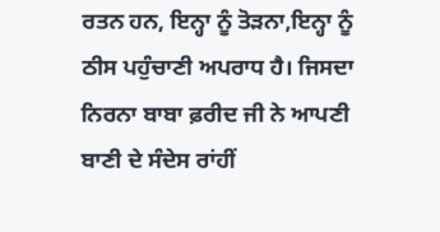ਰਤਨ ਹਨ, ਇਨ੍ਹਾ ਨੂੰ ਤੋੜਨਾ,ਇਨ੍ਹਾ ਨੂੰ ਠੀਸ ਪਹੁੰਚਾਣੀ ਅਪਰਾਧ ਹੈ। ਜਿਸਦਾ ਨਿਰਨਾ ਬਾਬਾ ਫ਼ਰੀਦ ਜੀ ਨੇ ਆਪਣੀ ਬਾਣੀ ਦੇ ਸੰਦੇਸ ਰਾਂਹੀਂ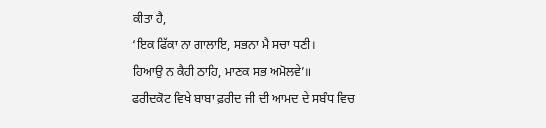ਕੀਤਾ ਹੈ,
‘ਇਕ ਫਿੱਕਾ ਨਾ ਗਾਲਾਇ, ਸਭਨਾ ਮੈ ਸਚਾ ਧਣੀ।
ਹਿਆਉ ਨ ਕੈਹੀ ਠਾਹਿ, ਮਾਣਕ ਸਭ ਅਮੋਲਵੇ’॥
ਫਰੀਦਕੋਟ ਵਿਖੇ ਬਾਬਾ ਫ਼ਰੀਦ ਜੀ ਦੀ ਆਮਦ ਦੇ ਸਬੰਧ ਵਿਚ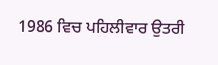1986 ਵਿਚ ਪਹਿਲੀਵਾਰ ਉਤਰੀ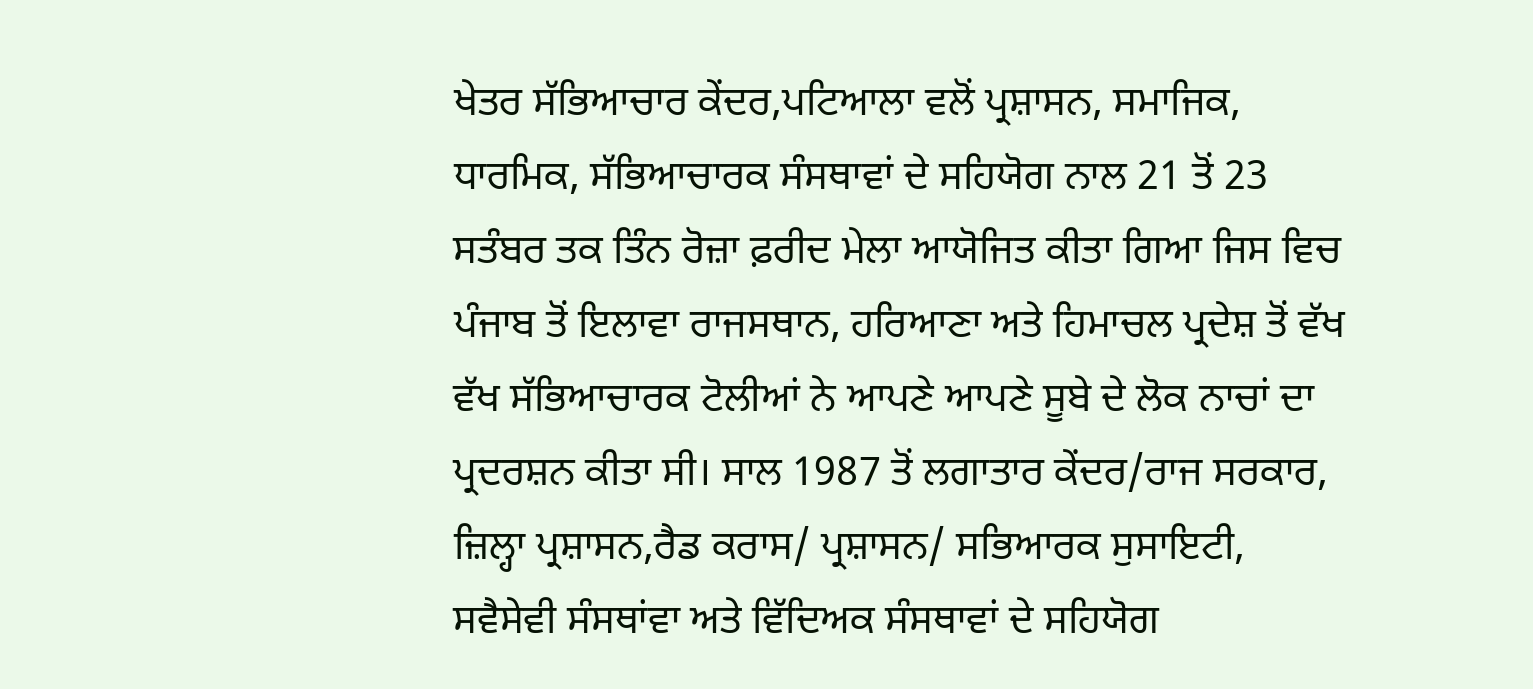ਖੇਤਰ ਸੱਭਿਆਚਾਰ ਕੇਂਦਰ,ਪਟਿਆਲਾ ਵਲੋਂ ਪ੍ਰਸ਼ਾਸਨ, ਸਮਾਜਿਕ, ਧਾਰਮਿਕ, ਸੱਭਿਆਚਾਰਕ ਸੰਸਥਾਵਾਂ ਦੇ ਸਹਿਯੋਗ ਨਾਲ 21 ਤੋਂ 23 ਸਤੰਬਰ ਤਕ ਤਿੰਨ ਰੋਜ਼ਾ ਫ਼ਰੀਦ ਮੇਲਾ ਆਯੋਜਿਤ ਕੀਤਾ ਗਿਆ ਜਿਸ ਵਿਚ ਪੰਜਾਬ ਤੋਂ ਇਲਾਵਾ ਰਾਜਸਥਾਨ, ਹਰਿਆਣਾ ਅਤੇ ਹਿਮਾਚਲ ਪ੍ਰਦੇਸ਼ ਤੋਂ ਵੱਖ ਵੱਖ ਸੱਭਿਆਚਾਰਕ ਟੋਲੀਆਂ ਨੇ ਆਪਣੇ ਆਪਣੇ ਸੂਬੇ ਦੇ ਲੋਕ ਨਾਚਾਂ ਦਾ ਪ੍ਰਦਰਸ਼ਨ ਕੀਤਾ ਸੀ। ਸਾਲ 1987 ਤੋਂ ਲਗਾਤਾਰ ਕੇਂਦਰ/ਰਾਜ ਸਰਕਾਰ, ਜ਼ਿਲ੍ਹਾ ਪ੍ਰਸ਼ਾਸਨ,ਰੈਡ ਕਰਾਸ/ ਪ੍ਰਸ਼ਾਸਨ/ ਸਭਿਆਰਕ ਸੁਸਾਇਟੀ, ਸਵੈਸੇਵੀ ਸੰਸਥਾਂਵਾ ਅਤੇ ਵਿੱਦਿਅਕ ਸੰਸਥਾਵਾਂ ਦੇ ਸਹਿਯੋਗ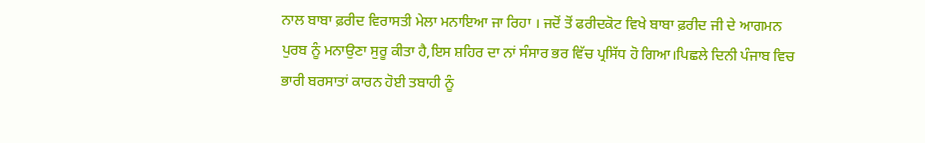ਨਾਲ ਬਾਬਾ ਫ਼ਰੀਦ ਵਿਰਾਸਤੀ ਮੇਲਾ ਮਨਾਇਆ ਜਾ ਰਿਹਾ । ਜਦੋਂ ਤੋਂ ਫਰੀਦਕੋਟ ਵਿਖੇ ਬਾਬਾ ਫ਼ਰੀਦ ਜੀ ਦੇ ਆਗਮਨ ਪੁਰਬ ਨੂੰ ਮਨਾਉਣਾ ਸੁਰੂ ਕੀਤਾ ਹੈ,ਇਸ ਸ਼ਹਿਰ ਦਾ ਨਾਂ ਸੰਸਾਰ ਭਰ ਵਿੱਚ ਪ੍ਰਸਿੱਧ ਹੋ ਗਿਆ।ਪਿਛਲੇ ਦਿਨੀ ਪੰਜਾਬ ਵਿਚ ਭਾਰੀ ਬਰਸਾਤਾਂ ਕਾਰਨ ਹੋਈ ਤਬਾਹੀ ਨੂੰ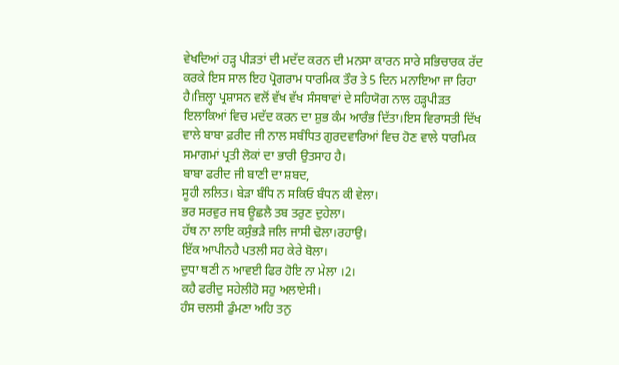ਵੇਖਦਿਆਂ ਹੜ੍ਹ ਪੀੜਤਾਂ ਦੀ ਮਦੱਦ ਕਰਨ ਦੀ ਮਨਸਾ ਕਾਰਨ ਸਾਰੇ ਸਭਿਚਾਰਕ ਰੱਦ ਕਰਕੇ ਇਸ ਸਾਲ ਇਹ ਪ੍ਰੋਗਰਾਮ ਧਾਰਮਿਕ ਤੌਰ ਤੇ 5 ਦਿਨ ਮਨਾਇਆ ਜਾ ਰਿਹਾ ਹੈ।ਜ਼ਿਲ੍ਹਾ ਪ੍ਰਸ਼ਾਸਨ ਵਲੋਂ ਵੱਖ ਵੱਖ ਸੰਸਥਾਵਾਂ ਦੇ ਸਹਿਯੋਗ ਨਾਲ ਹੜ੍ਹਪੀੜਤ ਇਲਾਕਿਆਂ ਵਿਚ ਮਦੱਦ ਕਰਨ ਦਾ ਸ਼ੁਭ ਕੰਮ ਆਰੰਭ ਦਿੱਤਾ।ਇਸ ਵਿਰਾਸਤੀ ਦਿੱਖ ਵਾਲੇ ਬਾਬਾ ਫ਼ਰੀਦ ਜੀ ਨਾਲ ਸਬੰਧਿਤ ਗੁਰਦਵਾਰਿਆਂ ਵਿਚ ਹੋਣ ਵਾਲੇ ਧਾਰਮਿਕ ਸਮਾਗਮਾਂ ਪ੍ਰਤੀ ਲੋਕਾਂ ਦਾ ਭਾਰੀ ਉਤਸਾਹ ਹੈ।
ਬਾਬਾ ਫਰੀਦ ਜੀ ਬਾਣੀ ਦਾ ਸ਼ਬਦ,
ਸੂਹੀ ਲਲਿਤ। ਬੇੜਾ ਬੰਧਿ ਨ ਸਕਿਓ ਬੰਧਨ ਕੀ ਵੇਲਾ।
ਭਰ ਸਰਵੁਰ ਜਬ ਊਛਲੈ ਤਬ ਤਰੁਣ ਦੁਹੇਲਾ।
ਹੱਥ ਨਾ ਲਾਇ ਕਸੁੰਭੜੈ ਜਲਿ ਜਾਸੀ ਢੋਲਾ।ਰਹਾਉ।
ਇੱਕ ਆਪੀਨਹੈ ਪਤਲੀ ਸਹ ਕੇਰੇ ਬੋਲਾ।
ਦੁਧਾ ਥਣੀ ਨ ਆਵਈ ਫਿਰ ਹੋਇ ਨਾ ਮੇਲਾ ।2।
ਕਹੈ ਫਰੀਦੁ ਸਹੇਲੀਹੋ ਸਹੁ ਅਲਾਏਸੀ।
ਹੰਸ ਚਲਸੀ ਡੁੰਮਣਾ ਅਹਿ ਤਨੁ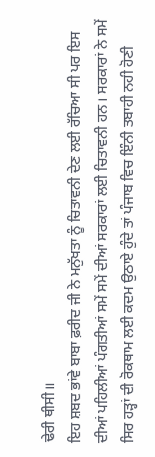ਢੇਰੀ ਥੀਸੀ॥
ਇਹ ਸ਼ਬਦ ਭਾਂਵੇ ਬਾਬਾ ਫ਼ਰੀਦ ਜੀ ਨੇ ਮਨੁੱਖਤਾ ਨੂੰ ਚਿਤਾਵਨੀ ਦੇਣ ਲਈ ਰੱਚਿਆ ਸੀ ਪਰ ਇਸ ਦੀਆਂ ਪਹਿਲੀਆਂ ਪੰਗਤੀਆਂ ਸਮੇਂ ਸਮੇਂ ਦੀਆਂ ਸਰਕਾਰਾਂ ਲਈ ਚਿਤਾਵਨੀ ਹਨ। ਸਰਕਾਰਾਂ ਨੇ ਸਮੇਂ ਸਿਰ ਹੜ੍ਹਾਂ ਦੀ ਰੋਕਥਾਮ ਲਈ ਕਦਮ ਉਠਾਏ ਹੁੰਦੇ ਤਾਂ ਪੰਜਾਬ ਵਿਚ ਇੰਨੀ ਤਬਾਹੀ ਨਹੀ ਹੋਣੀ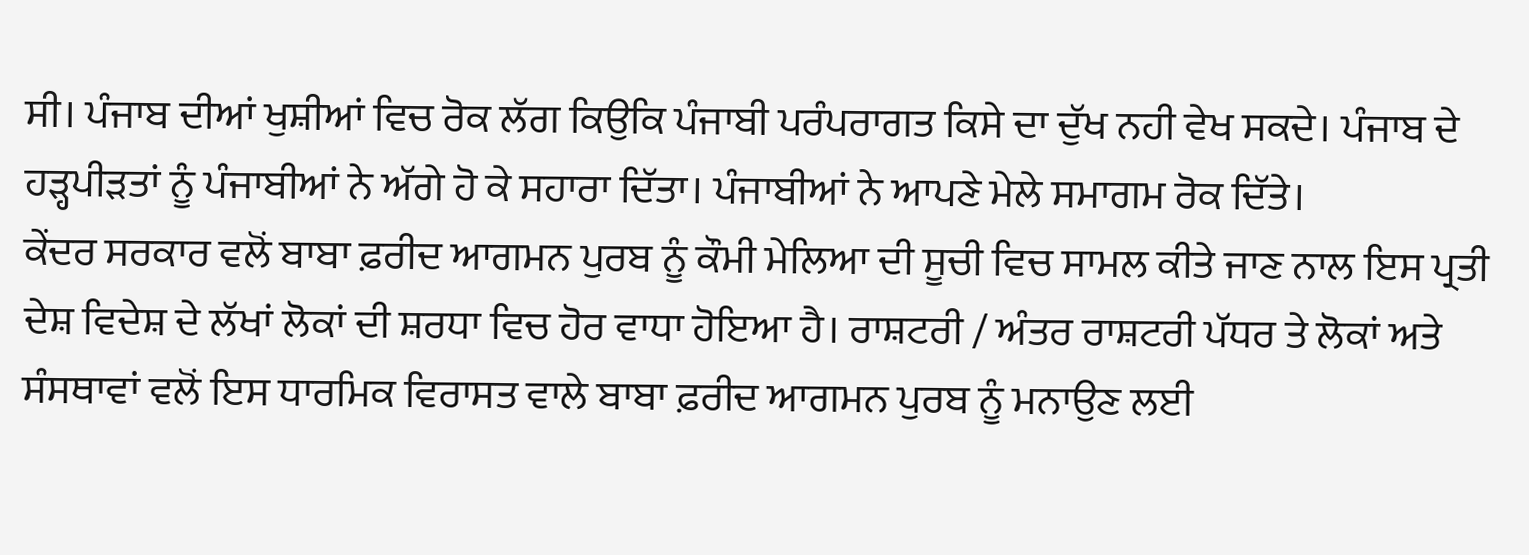ਸੀ। ਪੰਜਾਬ ਦੀਆਂ ਖੁਸ਼ੀਆਂ ਵਿਚ ਰੋਕ ਲੱਗ ਕਿਉਕਿ ਪੰਜਾਬੀ ਪਰੰਪਰਾਗਤ ਕਿਸੇ ਦਾ ਦੁੱਖ ਨਹੀ ਵੇਖ ਸਕਦੇ। ਪੰਜਾਬ ਦੇ ਹੜ੍ਹਪੀੜਤਾਂ ਨੂੰ ਪੰਜਾਬੀਆਂ ਨੇ ਅੱਗੇ ਹੋ ਕੇ ਸਹਾਰਾ ਦਿੱਤਾ। ਪੰਜਾਬੀਆਂ ਨੇ ਆਪਣੇ ਮੇਲੇ ਸਮਾਗਮ ਰੋਕ ਦਿੱਤੇ।
ਕੇਂਦਰ ਸਰਕਾਰ ਵਲੋਂ ਬਾਬਾ ਫ਼ਰੀਦ ਆਗਮਨ ਪੁਰਬ ਨੂੰ ਕੌਮੀ ਮੇਲਿਆ ਦੀ ਸੂਚੀ ਵਿਚ ਸਾਮਲ ਕੀਤੇ ਜਾਣ ਨਾਲ ਇਸ ਪ੍ਰਤੀ ਦੇਸ਼ ਵਿਦੇਸ਼ ਦੇ ਲੱਖਾਂ ਲੋਕਾਂ ਦੀ ਸ਼ਰਧਾ ਵਿਚ ਹੋਰ ਵਾਧਾ ਹੋਇਆ ਹੈ। ਰਾਸ਼ਟਰੀ / ਅੰਤਰ ਰਾਸ਼ਟਰੀ ਪੱਧਰ ਤੇ ਲੋਕਾਂ ਅਤੇ ਸੰਸਥਾਵਾਂ ਵਲੋਂ ਇਸ ਧਾਰਮਿਕ ਵਿਰਾਸਤ ਵਾਲੇ ਬਾਬਾ ਫ਼ਰੀਦ ਆਗਮਨ ਪੁਰਬ ਨੂੰ ਮਨਾਉਣ ਲਈ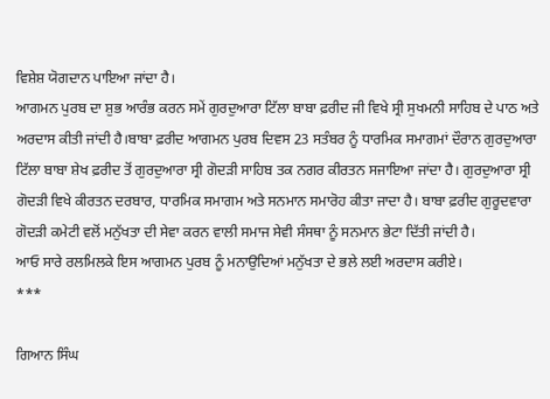ਵਿਸ਼ੇਸ਼ ਯੋਗਦਾਨ ਪਾਇਆ ਜਾਂਦਾ ਹੈ।
ਆਗਮਨ ਪੁਰਬ ਦਾ ਸ਼ੁਭ ਆਰੰਭ ਕਰਨ ਸਮੇਂ ਗੁਰਦੁਆਰਾ ਟਿੱਲਾ ਬਾਬਾ ਫ਼ਰੀਦ ਜੀ ਵਿਖੇ ਸ੍ਰੀ ਸੁਖਮਨੀ ਸਾਹਿਬ ਦੇ ਪਾਠ ਅਤੇ ਅਰਦਾਸ ਕੀਤੀ ਜਾਂਦੀ ਹੈ।ਬਾਬਾ ਫ਼ਰੀਦ ਆਗਮਨ ਪੁਰਬ ਦਿਵਸ 23 ਸਤੰਬਰ ਨੂੰ ਧਾਰਮਿਕ ਸਮਾਗਮਾਂ ਦੌਰਾਨ ਗੁਰਦੁਆਰਾ ਟਿੱਲਾ ਬਾਬਾ ਸ਼ੇਖ ਫ਼ਰੀਦ ਤੋਂ ਗੁਰਦੁਆਰਾ ਸ੍ਰੀ ਗੋਦੜੀ ਸਾਹਿਬ ਤਕ ਨਗਰ ਕੀਰਤਨ ਸਜਾਇਆ ਜਾਂਦਾ ਹੈ। ਗੁਰਦੁਆਰਾ ਸ੍ਰੀ ਗੋਦੜੀ ਵਿਖੇ ਕੀਰਤਨ ਦਰਬਾਰ, ਧਾਰਮਿਕ ਸਮਾਗਮ ਅਤੇ ਸਨਮਾਨ ਸਮਾਰੋਹ ਕੀਤਾ ਜਾਦਾ ਹੈ। ਬਾਬਾ ਫ਼ਰੀਦ ਗੁਰੂਦਵਾਰਾ ਗੋਦੜੀ ਕਮੇਟੀ ਵਲੋਂ ਮਨੁੱਖਤਾ ਦੀ ਸੇਵਾ ਕਰਨ ਵਾਲੀ ਸਮਾਜ ਸੇਵੀ ਸੰਸਥਾ ਨੂੰ ਸਨਮਾਨ ਭੇਟਾ ਦਿੱਤੀ ਜਾਂਦੀ ਹੈ।
ਆਓ ਸਾਰੇ ਰਲਮਿਲਕੇ ਇਸ ਆਗਮਨ ਪੁਰਬ ਨੂੰ ਮਨਾਉਦਿਆਂ ਮਨੁੱਖਤਾ ਦੇ ਭਲੇ ਲਈ ਅਰਦਾਸ ਕਰੀਏ।
***

ਗਿਆਨ ਸਿੰਘ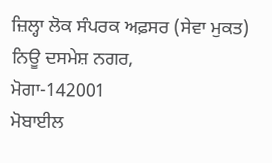ਜ਼ਿਲ੍ਹਾ ਲੋਕ ਸੰਪਰਕ ਅਫ਼ਸਰ (ਸੇਵਾ ਮੁਕਤ)
ਨਿਊ ਦਸਮੇਸ਼ ਨਗਰ,
ਮੋਗਾ-142001
ਮੋਬਾਈਲ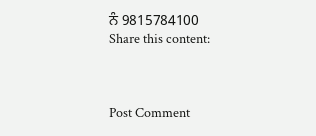ਨੰ 9815784100
Share this content:



Post Comment